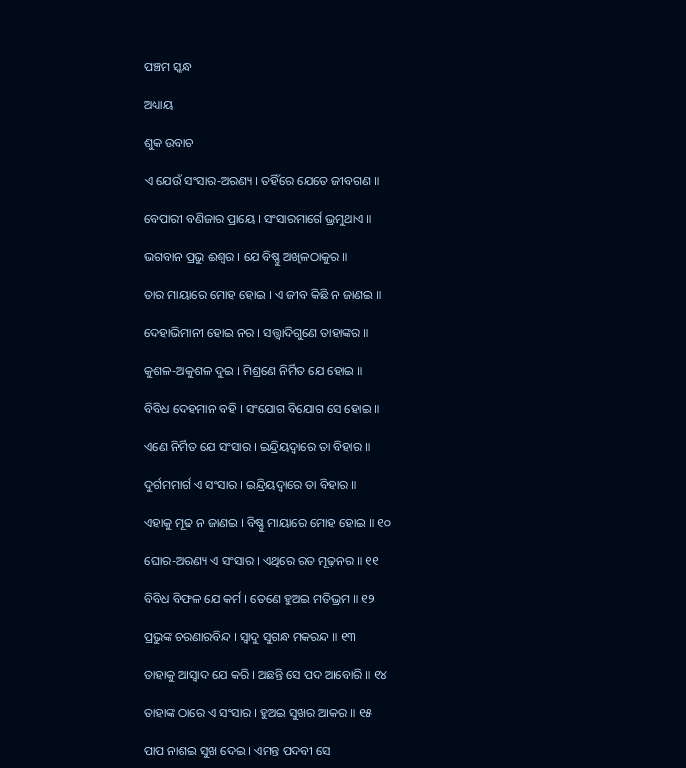ପଞ୍ଚମ ସ୍କନ୍ଧ

ଅଧ୍ୟାୟ

ଶୁକ ଉବାଚ

ଏ ଯେଉଁ ସଂସାର-ଅରଣ୍ୟ । ତହିଁରେ ଯେତେ ଜୀବଗଣ ॥

ବେପାରୀ ବଣିଜାର ପ୍ରାୟେ । ସଂସାରମାର୍ଗେ ଭ୍ରମୁଥାଏ ॥

ଭଗବାନ ପ୍ରଭୁ ଈଶ୍ୱର । ଯେ ବିଷ୍ଣୁ ଅଖିଳଠାକୁର ॥

ତାର ମାୟାରେ ମୋହ ହୋଇ । ଏ ଜୀବ କିଛି ନ ଜାଣଇ ॥

ଦେହାଭିମାନୀ ହୋଇ ନର । ସ‌ତ୍ତ୍ୱାଦିଗୁଣେ ତାହାଙ୍କର ॥

କୁଶଳ-ଅକୁଶଳ ଦୁଇ । ମିଶ୍ରଣେ ନିର୍ମିତ ଯେ ହୋଇ ॥

ବିବିଧ ଦେହମାନ ବହି । ସଂଯୋଗ ବିଯୋଗ ସେ ହୋଇ ॥

ଏଣେ ନିର୍ମିତ ଯେ ସଂସାର । ଇନ୍ଦ୍ରିୟଦ୍ୱାରେ ତା ବିହାର ॥

ଦୁର୍ଗମମାର୍ଗ ଏ ସଂସାର । ଇନ୍ଦ୍ରିୟଦ୍ୱାରେ ତା ବିହାର ॥

ଏହାକୁ ମୂଢ ନ ଜାଣଇ । ବିଷ୍ଣୁ ମାୟାରେ ମୋହ ହୋଇ ॥ ୧୦

ଘୋର-ଅରଣ୍ୟ ଏ ସଂସାର । ଏଥିରେ ରତ ମୂଢ଼ନର ॥ ୧୧

ବିବିଧ ବିଫଳ ଯେ କର୍ମ । ତେଣେ ହୁଅଇ ମତିଭ୍ରମ ॥ ୧୨

ପ୍ରଭୁଙ୍କ ଚରଣାରବିନ୍ଦ । ସ୍ୱାଦୁ ସୁଗନ୍ଧ ମକରନ୍ଦ ॥ ୧୩

ତାହାକୁ ଆସ୍ୱାଦ ଯେ କରି । ଅଛନ୍ତି ସେ ପଦ ଆବୋରି ॥ ୧୪

ତାହାଙ୍କ ଠାରେ ଏ ସଂସାର । ହୁଅଇ ସୁଖର ଆକର ॥ ୧୫

ପାପ ନାଶଇ ସୁଖ ଦେଇ । ଏମନ୍ତ ପଦବୀ ସେ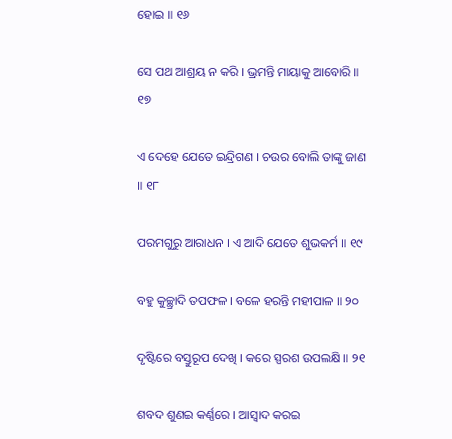ହୋଇ ॥ ୧୬

ସେ ପଥ ଆଶ୍ରୟ ନ କରି । ଭ୍ରମନ୍ତି ମାୟାକୁ ଆବୋରି ॥ ୧୭

ଏ ଦେହେ ଯେତେ ଇନ୍ଦ୍ରିଗଣ । ଚଉର ବୋଲି ତାଙ୍କୁ ଜାଣ ॥ ୧୮

ପରମଗୁରୁ ଆରାଧନ । ଏ ଆଦି ଯେତେ ଶୁଭକର୍ମ ॥ ୧୯

ବହୁ କୁଚ୍ଛ୍ରାଦି ତପଫଳ । ବଳେ ହରନ୍ତି ମହୀପାଳ ॥ ୨୦

ଦୃଷ୍ଟିରେ ବସ୍ତୁରୂପ ଦେଖି । କରେ ସ୍ପରଶ ଉପଲକ୍ଷି ॥ ୨୧

ଶବଦ ଶୁଣଇ କର୍ଣ୍ଣରେ । ଆସ୍ୱାଦ କରଇ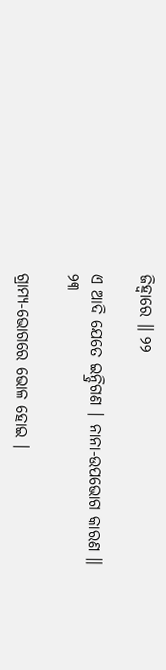ଜିହ୍ୱାରେ ॥ ୨୨

ଏ ଆଦି ଯେତେ ଇନ୍ଦ୍ରିଗଣ । ନାନା-ଉପଭୋଗ କାରଣ ॥ ୨୩

ଗ୍ରାମ୍ୟ-ଭୋଗରେ ଭୋଳ ହୋଇ ।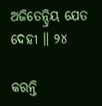ଅଜିତେନ୍ଦ୍ରିୟ ଯେତ ଦେହୀ ॥ ୨୪

କରନ୍ତି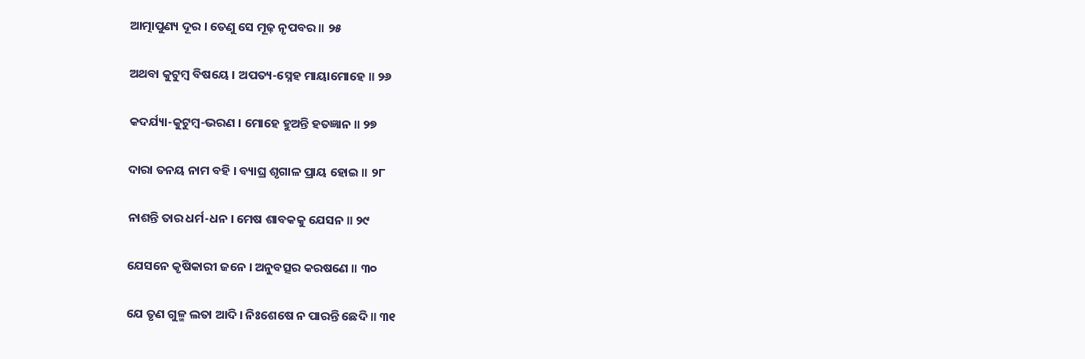ଆତ୍ମାପୁଣ୍ୟ ଦୂର । ତେଣୁ ସେ ମୂଢ଼ ନୃପବର ॥ ୨୫

ଅଥବା କୁଟୁମ୍ବ ବିଷୟେ । ଅପତ୍ୟ-ସ୍ନେହ ମାୟାମୋହେ ॥ ୨୬

କଦର୍ଯ୍ୟା-କୁଟୁମ୍ବ-ଭରଣ । ମୋହେ ହୁଅନ୍ତି ହତଜ୍ଞାନ ॥ ୨୭

ଦାରା ତନୟ ନାମ ବହି । ବ୍ୟାଘ୍ର ଶୃଗାଳ ପ୍ରାୟ ହୋଇ ॥ ୨୮

ନାଶନ୍ତି ତାର ଧର୍ମ-ଧନ । ମେଷ ଶାବକକୁ ଯେସନ ॥ ୨୯

ଯେସନେ କୃଷିକାରୀ ଜନେ । ଅନୁବତ୍ସର କରଷଣେ ॥ ୩୦

ଯେ ତୃଣ ଗୁଳ୍ମ ଲତା ଆଦି । ନିଃଶେଷେ ନ ପାରନ୍ତି ଛେଦି ॥ ୩୧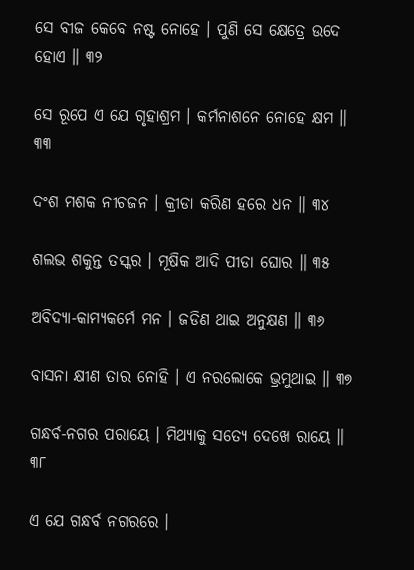ସେ ବୀଜ କେବେ ନଷ୍ଟ ନୋହେ । ପୁଣି ସେ କ୍ଷେତ୍ରେ ଉଦେ ହୋଏ ॥ ୩୨

ସେ ରୂପେ ଏ ଯେ ଗୃହାଶ୍ରମ । କର୍ମନାଶନେ ନୋହେ କ୍ଷମ ॥ ୩୩

ଦଂଶ ମଶକ ନୀଚଜନ । କ୍ରୀଡା କରିଣ ହରେ ଧନ ॥ ୩୪

ଶଲଭ ଶକୁନ୍ତ ତସ୍କର । ମୂଷିକ ଆଦି ପୀଡା ଘୋର ॥ ୩୫

ଅବିଦ୍ୟା-କାମ୍ୟକର୍ମେ ମନ । ଜଡିଣ ଥାଇ ଅନୁକ୍ଷଣ ॥ ୩୬

ବାସନା କ୍ଷୀଣ ତାର ନୋହି । ଏ ନରଲୋକେ ଭ୍ରମୁଥାଇ ॥ ୩୭

ଗନ୍ଧର୍ବ-ନଗର ପରାୟେ । ମିଥ୍ୟାକୁ ସତ୍ୟେ ଦେଖେ ରାୟେ ॥ ୩୮

ଏ ଯେ ଗନ୍ଧର୍ବ ନଗରରେ ।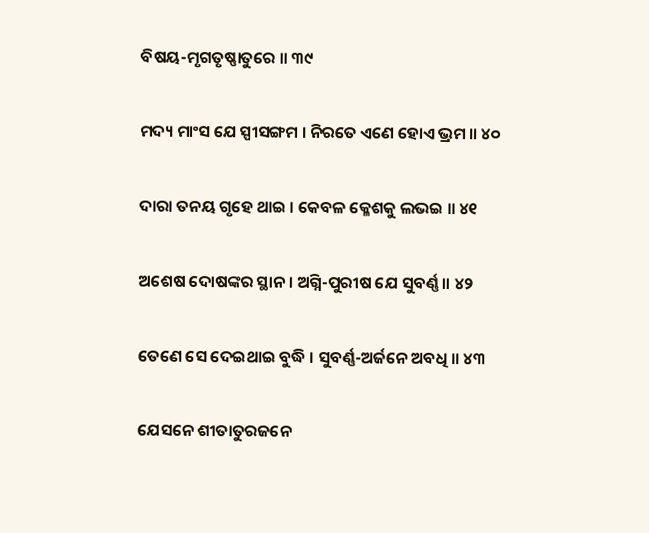ବିଷୟ-ମୃଗତୃଷ୍ଣାତୁରେ ॥ ୩୯

ମଦ୍ୟ ମାଂସ ଯେ ସ୍ପୀସଙ୍ଗମ । ନିରତେ ଏଣେ ହୋଏ ଭ୍ରମ ॥ ୪୦

ଦାରା ତନୟ ଗୃହେ ଥାଇ । କେବଳ କ୍ଳେଶକୁ ଲଭଇ ॥ ୪୧

ଅଶେଷ ଦୋଷଙ୍କର ସ୍ଥାନ । ଅଗ୍ନି-ପୁରୀଷ ଯେ ସୁବର୍ଣ୍ଣ ॥ ୪୨

ତେଣେ ସେ ଦେଇଥାଇ ବୁଦ୍ଧି । ସୁବର୍ଣ୍ଣ-ଅର୍ଜନେ ଅବଧି ॥ ୪୩

ଯେସନେ ଶୀତାତୁରଜନେ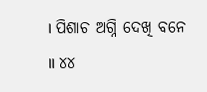। ପିଶାଚ ଅଗ୍ନି ଦେଖି ବନେ ॥ ୪୪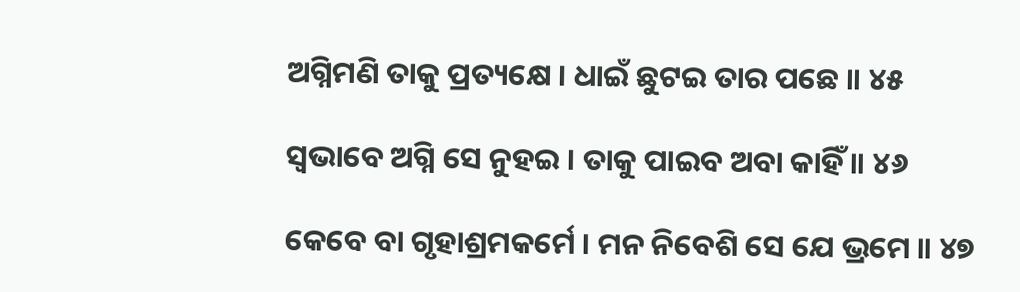ଅଗ୍ନିମଣି ତାକୁ ପ୍ରତ୍ୟକ୍ଷେ । ଧାଇଁ ଛୁଟଇ ତାର ପଛେ ॥ ୪୫

ସ୍ୱଭାବେ ଅଗ୍ନି ସେ ନୁହଇ । ତାକୁ ପାଇବ ଅବା କାହିଁ ॥ ୪୬

କେବେ ବା ଗୃହାଶ୍ରମକର୍ମେ । ମନ ନିବେଶି ସେ ଯେ ଭ୍ରମେ ॥ ୪୭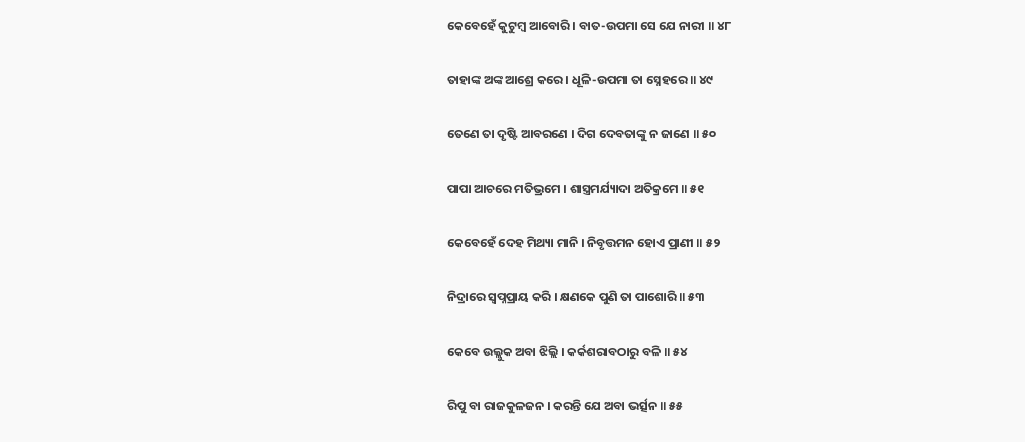କେବେହେଁ କୁଟୁମ୍ବ ଆବୋରି । ବାତ-ଉପମା ସେ ଯେ ନାରୀ ॥ ୪୮

ତାହାଙ୍କ ଅଙ୍କ ଆଶ୍ରେ କରେ । ଧୂଳି-ଉପମା ତା ସ୍ନେହରେ ॥ ୪୯

ତେଣେ ତା ଦୃଷ୍ଟି ଆବରଣେ । ଦିଗ ଦେବତାଙ୍କୁ ନ ଜାଣେ ॥ ୫୦

ପାପା ଆଚରେ ମତିଭ୍ରମେ । ଶାସ୍ତ୍ରମର୍ଯ୍ୟାଦା ଅତିକ୍ରମେ ॥ ୫୧

କେବେହେଁ ଦେହ ମିଥ୍ୟା ମାନି । ନିବୃତ୍ତମନ ହୋଏ ପ୍ରାଣୀ ॥ ୫୨

ନିଦ୍ରାରେ ସ୍ୱପ୍ନପ୍ରାୟ କରି । କ୍ଷଣକେ ପୁଣି ତା ପାଶୋରି ॥ ୫୩

କେବେ ଉଲ୍ଲୁକ ଅବା ଝିଲ୍ଲି । କର୍କଶରାବଠାରୁ ବଳି ॥ ୫୪

ରିପୁ ବା ରାଜକୁଳଜନ । କରନ୍ତି ଯେ ଅବା ଭର୍ତ୍ସନ ॥ ୫୫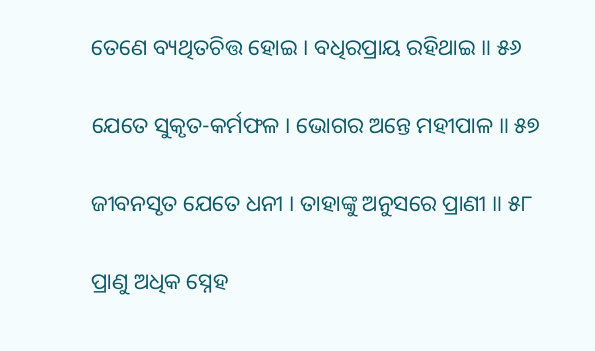ତେଣେ ବ୍ୟଥିତଚିତ୍ତ ହୋଇ । ବଧିରପ୍ରାୟ ରହିଥାଇ ॥ ୫୬

ଯେତେ ସୁକୃତ-କର୍ମଫଳ । ଭୋଗର ଅନ୍ତେ ମହୀପାଳ ॥ ୫୭

ଜୀବନସୃତ ଯେତେ ଧନୀ । ତାହାଙ୍କୁ ଅନୁସରେ ପ୍ରାଣୀ ॥ ୫୮

ପ୍ରାଣୁ ଅଧିକ ସ୍ନେହ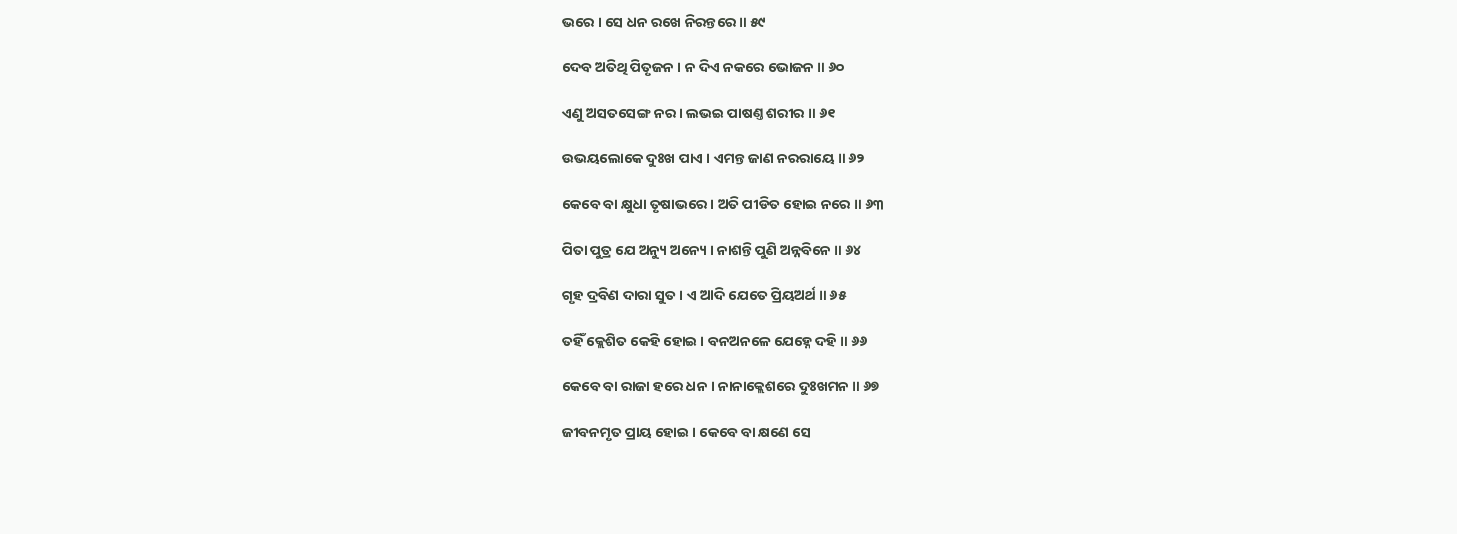ଭରେ । ସେ ଧନ ରଖେ ନିରନ୍ତରେ ॥ ୫୯

ଦେବ ଅତିଥି ପିତୃଜନ । ନ ଦିଏ ନକରେ ଭୋଜନ ॥ ୬୦

ଏଣୁ ଅସତସେଙ୍ଗ ନର । ଲଭଇ ପାଷଣ୍ତ ଶରୀର ॥ ୬୧

ଉଭୟଲୋକେ ଦୁଃଖ ପାଏ । ଏମନ୍ତ ଜାଣ ନରରାୟେ ॥ ୬୨

କେବେ ବା କ୍ଷୁଧା ତୃଷାଭରେ । ଅତି ପୀଡିତ ହୋଇ ନରେ ॥ ୬୩

ପିତା ପୁତ୍ର ଯେ ଅନ୍ୟୁ ଅନ୍ୟେ । ନାଶନ୍ତି ପୁଣି ଅନ୍ନବିନେ ॥ ୬୪

ଗୃହ ଦ୍ରବିଣ ଦାରା ସୁତ । ଏ ଆଦି ଯେତେ ପ୍ରିୟଅର୍ଥ ॥ ୬୫

ତହିଁ କ୍ଲେଶିତ କେହି ହୋଇ । ବନଅନଳେ ଯେହ୍ନେ ଦହି ॥ ୬୬

କେବେ ବା ରାଜା ହରେ ଧନ । ନାନାକ୍ଲେଶରେ ଦୁଃଖମନ ॥ ୬୭

ଜୀବନମୃତ ପ୍ରାୟ ହୋଇ । କେବେ ବା କ୍ଷଣେ ସେ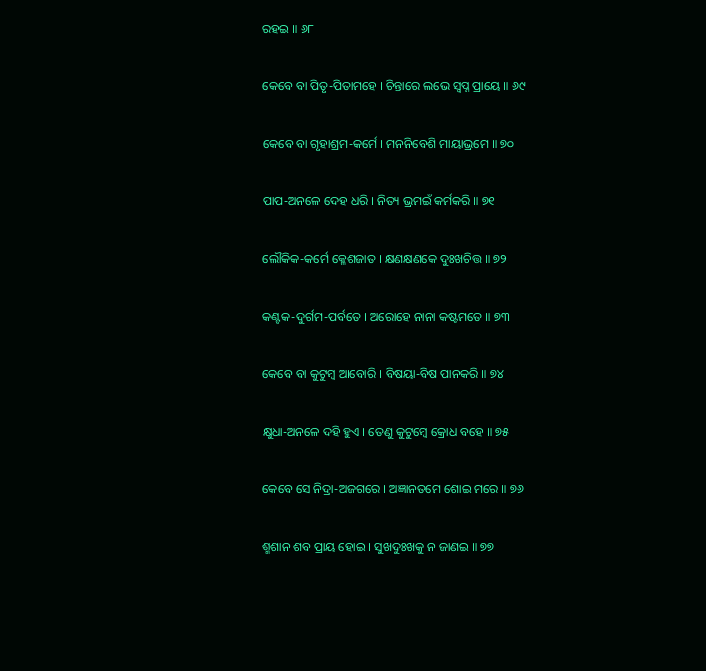ରହଇ ॥ ୬୮

କେବେ ବା ପିତୃ-ପିତାମହେ । ଚିନ୍ତାରେ ଲଭେ ସ୍ୱପ୍ନ ପ୍ରାୟେ ॥ ୬୯

କେବେ ବା ଗୃହାଶ୍ରମ-କର୍ମେ । ମନନିବେଶି ମାୟାଭ୍ରମେ ॥ ୭୦

ପାପ-ଅନଳେ ଦେହ ଧରି । ନିତ୍ୟ ଭ୍ରମଇଁ କର୍ମକରି ॥ ୭୧

ଲୌକିକ-କର୍ମେ କ୍ଳେଶଜାତ । କ୍ଷଣକ୍ଷଣକେ ଦୁଃଖଚିତ୍ତ ॥ ୭୨

କଣ୍ଟକ-ଦୁର୍ଗମ-ପର୍ବତେ । ଅରୋହେ ନାନା କଷ୍ଟମତେ ॥ ୭୩

କେବେ ବା କୁଟୁମ୍ବ ଆବୋରି । ବିଷୟା-ବିଷ ପାନକରି ॥ ୭୪

କ୍ଷୁଧା-ଅନଳେ ଦହି ହୁଏ । ତେଣୁ କୁଟୁମ୍ବେ କ୍ରୋଧ ବହେ ॥ ୭୫

କେବେ ସେ ନିଦ୍ରା-ଅଜଗରେ । ଅଜ୍ଞାନତମେ ଶୋଇ ମରେ ॥ ୭୬

ଶ୍ମଶାନ ଶବ ପ୍ରାୟ ହୋଇ । ସୁଖଦୁଃଖକୁ ନ ଜାଣଇ ॥ ୭୭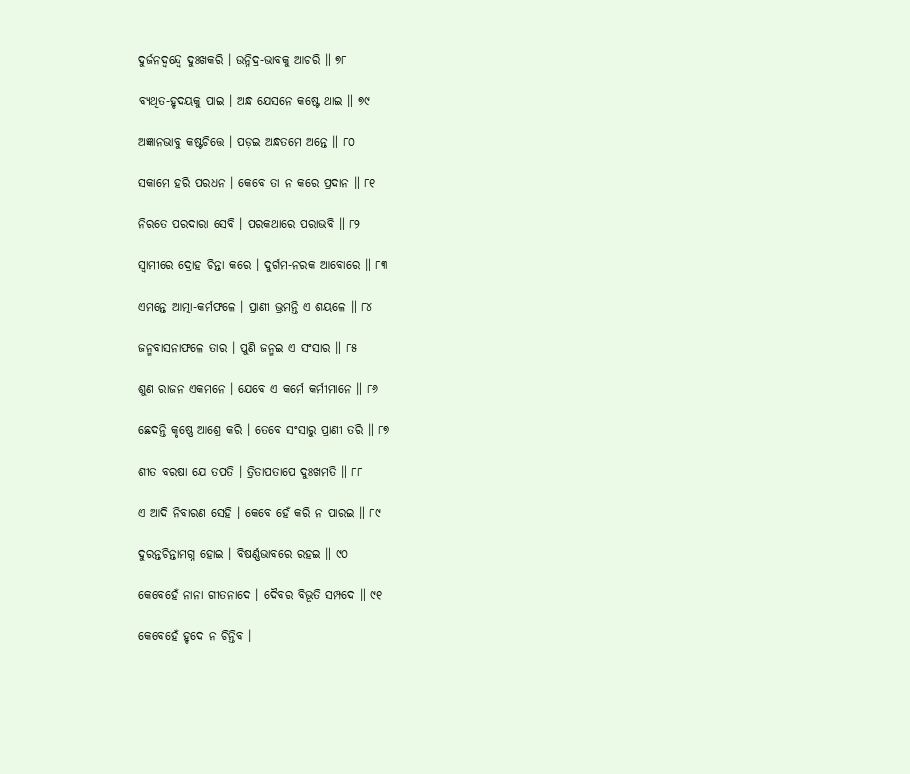ଦୁର୍ଜନଦ୍ୱନ୍ଦ୍ୱେ ଦୁଃଖକରି । ଉନ୍ନିଦ୍ର-ଭାବକୁ ଆଚରି ॥ ୭୮

ବ୍ୟଥିତ-ହୃଦୟକୁ ପାଇ । ଅନ୍ଧ ଯେସନେ କଷ୍ଟେ ଥାଇ ॥ ୭୯

ଅଜ୍ଞାନଭାବୁ କଷ୍ଟଚିତ୍ତେ । ପଡ଼ଇ ଅନ୍ଧତମେ ଅନ୍ତେ ॥ ୮୦

ସକାମେ ହରି ପରଧନ । କେବେ ତା ନ କରେ ପ୍ରଦାନ ॥ ୮୧

ନିରତେ ପରଦାରା ସେବି । ପରକଥାରେ ପରାଭବି ॥ ୮୨

ସ୍ୱାମୀରେ ଦ୍ରୋହ ଚିନ୍ତା କରେ । ଦୁର୍ଗମ-ନରକ ଆବୋରେ ॥ ୮୩

ଏମନ୍ତେ ଆତ୍ମା-କର୍ମଫଳେ । ପ୍ରାଣୀ ଭ୍ରମନ୍ତି ଏ ଶୟଳେ ॥ ୮୪

ଜନ୍ମବାସନାଫଳେ ତାର । ପୁଣି ଜନ୍ମଇ ଏ ସଂସାର ॥ ୮୫

ଶୁଣ ରାଜନ ଏକମନେ । ଯେବେ ଏ କର୍ମେ କର୍ମୀମାନେ ॥ ୮୬

ଛେଦନ୍ତି କୃଷ୍ଣେ ଆଶ୍ରେ କରି । ତେବେ ସଂସାରୁ ପ୍ରାଣୀ ତରି ॥ ୮୭

ଶୀତ ବରଷା ଯେ ତପତି । ତ୍ରିତାପତାପେ ଦୁଃଖମତି ॥ ୮୮

ଏ ଆଦି ନିବାରଣ ସେହି । କେବେ ହେଁ କରି ନ ପାରଇ ॥ ୮୯

ଦୁରନ୍ତଚିନ୍ତାମଗ୍ନ ହୋଇ । ବିଷର୍ଣ୍ଣଭାବରେ ରହଇ ॥ ୯୦

କେବେହେଁ ନାନା ଗୀତନାଦେ । ଦୈବର ବିଭୂତି ସମ୍ପଦେ ॥ ୯୧

କେବେହେଁ ହୃଦେ ନ ଚିନ୍ତିବ ।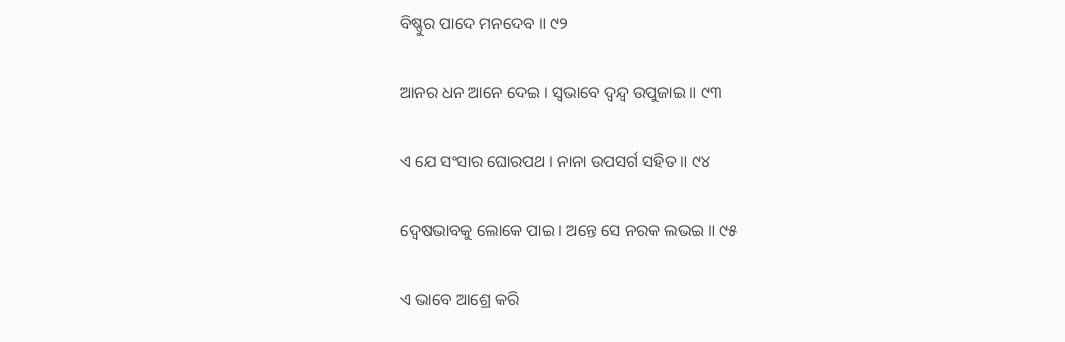ବିଷ୍ଣୁର ପାଦେ ମନଦେବ ॥ ୯୨

ଆନର ଧନ ଆନେ ଦେଇ । ସ୍ୱଭାବେ ଦ୍ୱନ୍ଦ୍ୱ ଉପୁଜାଇ ॥ ୯୩

ଏ ଯେ ସଂସାର ଘୋରପଥ । ନାନା ଉପସର୍ଗ ସହିତ ॥ ୯୪

ଦ୍ୱେଷଭାବକୁ ଲୋକେ ପାଇ । ଅନ୍ତେ ସେ ନରକ ଲଭଇ ॥ ୯୫

ଏ ଭାବେ ଆଶ୍ରେ କରି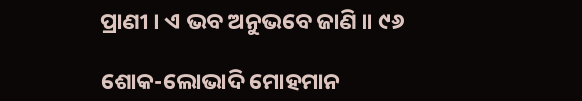ପ୍ରାଣୀ । ଏ ଭବ ଅନୁଭବେ ଜାଣି ॥ ୯୬

ଶୋକ-ଲୋଭାଦି ମୋହମାନ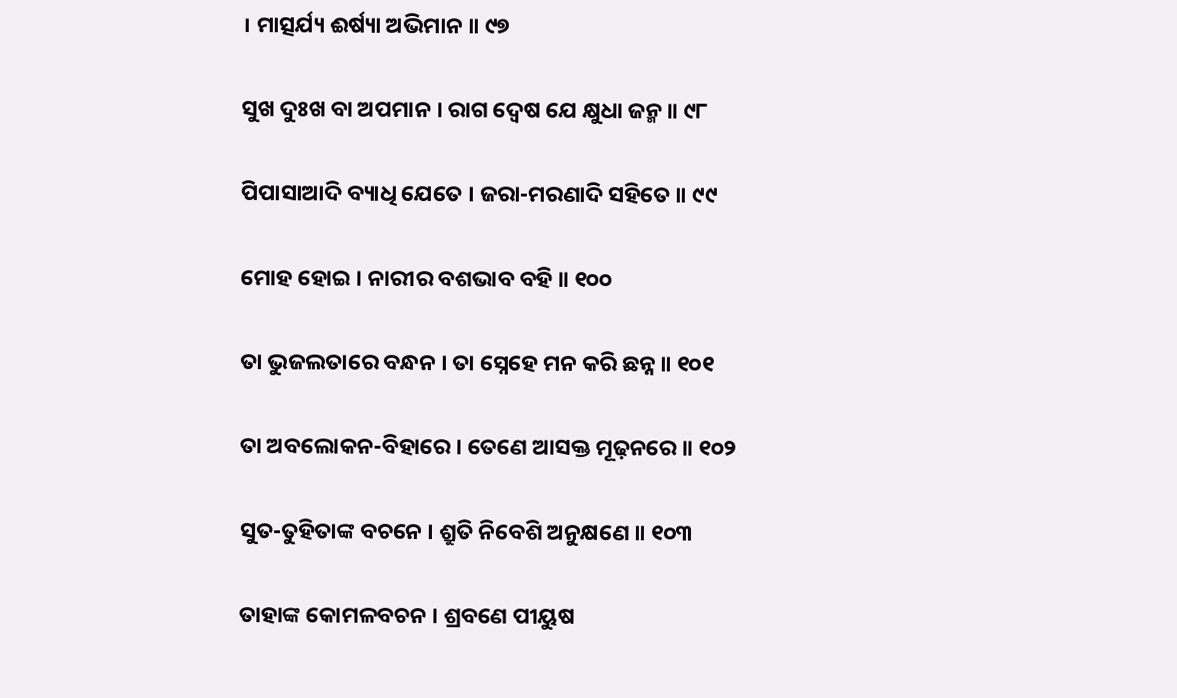। ମାତ୍ସର୍ଯ୍ୟ ଈର୍ଷ୍ୟା ଅଭିମାନ ॥ ୯୭

ସୁଖ ଦୁଃଖ ବା ଅପମାନ । ରାଗ ଦ୍ୱେଷ ଯେ କ୍ଷୁଧା ଜନ୍ମ ॥ ୯୮

ପିପାସାଆଦି ବ୍ୟାଧି ଯେତେ । ଜରା-ମରଣାଦି ସହିତେ ॥ ୯୯

ମୋହ ହୋଇ । ନାରୀର ବଶଭାବ ବହି ॥ ୧୦୦

ତା ଭୁଜଲତାରେ ବନ୍ଧନ । ତା ସ୍ନେହେ ମନ କରି ଛନ୍ନ ॥ ୧୦୧

ତା ଅବଲୋକନ-ବିହାରେ । ତେଣେ ଆସକ୍ତ ମୂଢ଼ନରେ ॥ ୧୦୨

ସୁତ-ତୁହିତାଙ୍କ ବଚନେ । ଶ୍ରୁତି ନିବେଶି ଅନୁକ୍ଷଣେ ॥ ୧୦୩

ତାହାଙ୍କ କୋମଳବଚନ । ଶ୍ରବଣେ ପୀୟୁଷ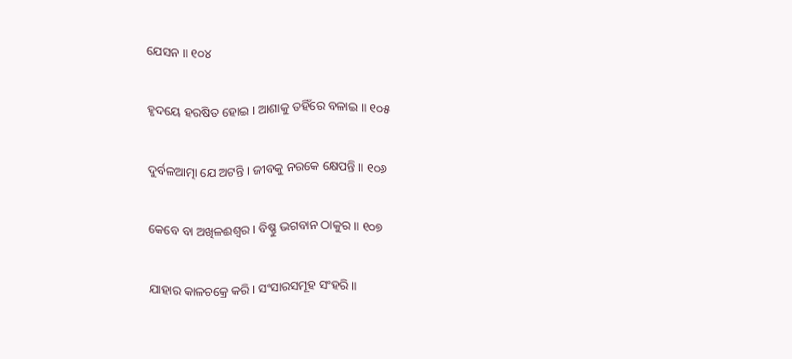ଯେସନ ॥ ୧୦୪

ହୃଦୟେ ହରଷିତ ହୋଇ । ଆଶାକୁ ତହିଁରେ ବଳାଇ ॥ ୧୦୫

ଦୁର୍ବଳଆତ୍ମା ଯେ ଅଟନ୍ତି । ଜୀବକୁ ନରକେ କ୍ଷେପନ୍ତି ॥ ୧୦୬

କେବେ ବା ଅଖିଳଈଶ୍ୱର । ବିଷ୍ଣୁ ଭଗବାନ ଠାକୁର ॥ ୧୦୭

ଯାହାର କାଳଚକ୍ରେ କରି । ସଂସାରସମୂହ ସଂହରି ॥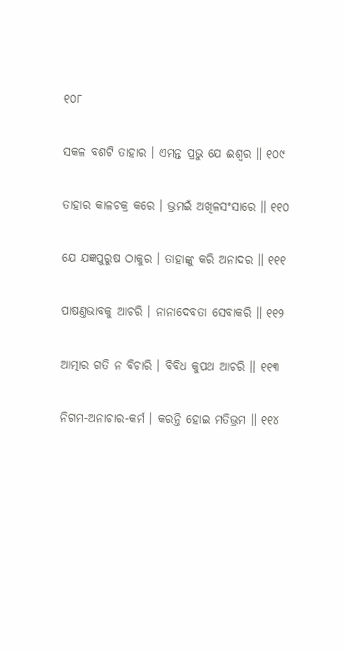୧୦୮

ସକଳ ବଶଟି ତାହାର । ଏମନ୍ତ ପ୍ରଭୁ ଯେ ଈଶ୍ୱର ॥ ୧୦୯

ତାହାର କାଳଚକ୍ର କରେ । ଭ୍ରମଇଁ ଅଖିଳସଂସାରେ ॥ ୧୧୦

ଯେ ଯଜ୍ଞପୁରୁଷ ଠାକୁର । ତାହାଙ୍କୁ କରି ଅନାଦର ॥ ୧୧୧

ପାଷଣ୍ତଭାବକୁ ଆଚରି । ନାନାଦେବତା ସେବାକରି ॥ ୧୧୨

ଆତ୍ମାର ଗତି ନ ବିଚାରି । ବିବିଧ କୁପଥ ଆଚରି ॥ ୧୧୩

ନିଗମ-ଅନାଚାର-କର୍ମ । କରନ୍ତି ହୋଇ ମତିଭ୍ରମ ॥ ୧୧୪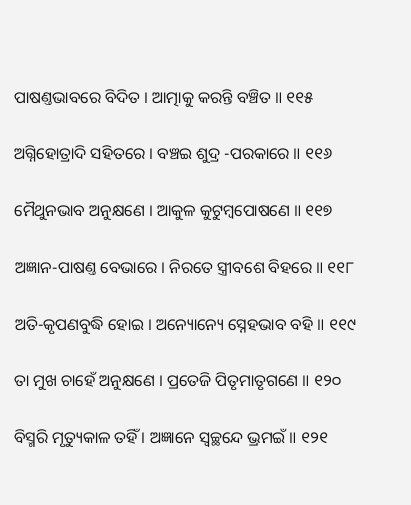ପାଷଣ୍ତଭାବରେ ବିଦିତ । ଆତ୍ମାକୁ କରନ୍ତି ବଞ୍ଚିତ ॥ ୧୧୫

ଅଗ୍ନିହୋତ୍ରାଦି ସହିତରେ । ବଞ୍ଚଇ ଶୁଦ୍ର -ପରକାରେ ॥ ୧୧୬

ମୈଥୁନଭାବ ଅନୁକ୍ଷଣେ । ଆକୁଳ କୁଟୁମ୍ବପୋଷଣେ ॥ ୧୧୭

ଅଜ୍ଞାନ-ପାଷଣ୍ତ ବେଭାରେ । ନିରତେ ସ୍ତ୍ରୀବଶେ ବିହରେ ॥ ୧୧୮

ଅତି-କୃପଣବୁଦ୍ଧି ହୋଇ । ଅନ୍ୟୋନ୍ୟେ ସ୍ନେହଭାବ ବହି ॥ ୧୧୯

ତା ମୁଖ ଚାହେଁ ଅନୁକ୍ଷଣେ । ପ୍ରତେଜି ପିତୃମାତୃଗଣେ ॥ ୧୨୦

ବିସ୍ମରି ମୃତ୍ୟୁକାଳ ତହିଁ । ଅଜ୍ଞାନେ ସ୍ୱଚ୍ଛନ୍ଦେ ଭ୍ରମଇଁ ॥ ୧୨୧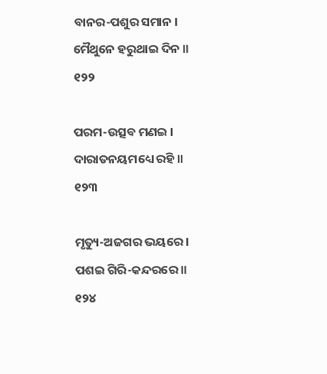ବାନର-ପଶୁର ସମାନ । ମୈଥୁନେ ହରୁଥାଇ ଦିନ ॥ ୧୨୨

ପରମ-ଉତ୍ସବ ମଣଇ । ଦାରାତନୟମଧ୍ୟେ ରହି ॥ ୧୨୩

ମୃତ୍ୟୁ-ଅଜଗର ଭୟରେ । ପଶଇ ଗିରି-କନ୍ଦରରେ ॥ ୧୨୪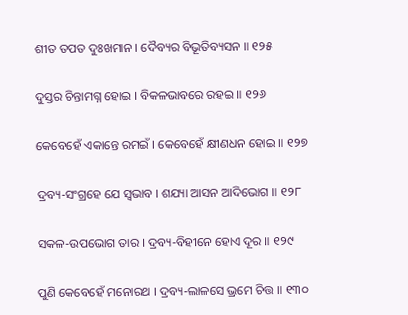ଶୀତ ତପତ ଦୁଃଖମାନ । ଦୈବ୍ୟର ବିଭୂତିବ୍ୟସନ ॥ ୧୨୫

ଦୁସ୍ତର ଚିନ୍ତାମଗ୍ନ ହୋଇ । ବିକଳଭାବରେ ରହଇ ॥ ୧୨୬

କେବେହେଁ ଏକାନ୍ତେ ରମଇଁ । କେବେହେଁ କ୍ଷୀଣଧନ ହୋଇ ॥ ୧୨୭

ଦ୍ରବ୍ୟ-ସଂଗ୍ରହେ ଯେ ସ୍ୱଭାବ । ଶଯ୍ୟା ଆସନ ଆଦିଭୋଗ ॥ ୧୨୮

ସକଳ-ଉପଭୋଗ ତାର । ଦ୍ରବ୍ୟ-ବିହୀନେ ହୋଏ ଦୂର ॥ ୧୨୯

ପୁଣି କେବେହେଁ ମନୋରଥ । ଦ୍ରବ୍ୟ-ଲାଳସେ ଭ୍ରମେ ଚିତ୍ତ ॥ ୧୩୦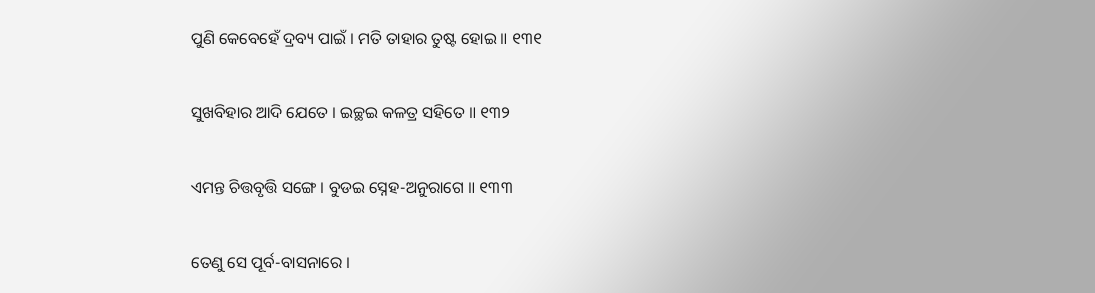ପୁଣି କେବେହେଁ ଦ୍ରବ୍ୟ ପାଇଁ । ମତି ତାହାର ତୁଷ୍ଟ ହୋଇ ॥ ୧୩୧

ସୁଖବିହାର ଆଦି ଯେତେ । ଇଚ୍ଛଇ କଳତ୍ର ସହିତେ ॥ ୧୩୨

ଏମନ୍ତ ଚିତ୍ତବୃତ୍ତି ସଙ୍ଗେ । ବୁଡଇ ସ୍ନେହ-ଅନୁରାଗେ ॥ ୧୩୩

ତେଣୁ ସେ ପୂର୍ବ-ବାସନାରେ ।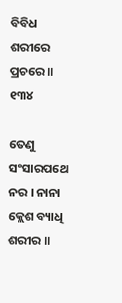ବିବିଧ ଶରୀରେ ପ୍ରଚରେ ॥ ୧୩୪

ତେଣୁ ସଂସାରପଥେ ନର । ନାନା କ୍ଲେଶ ବ୍ୟାଧି ଶରୀର ॥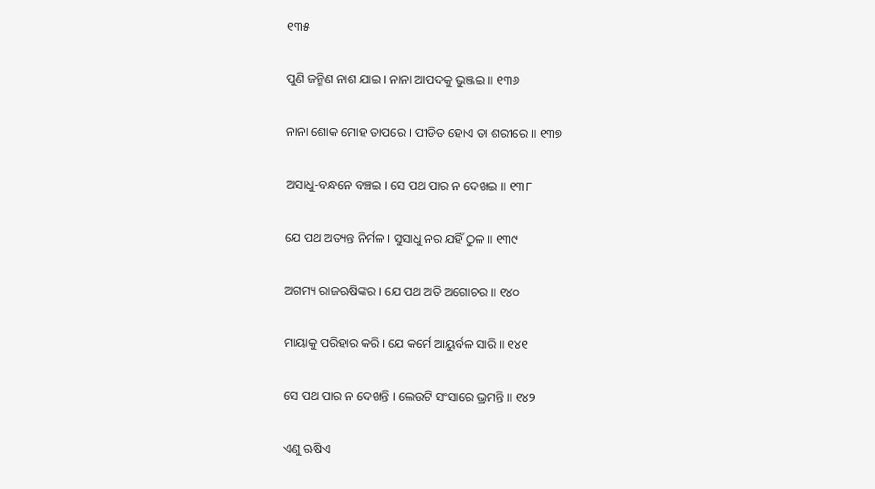୧୩୫

ପୁଣି ଜନ୍ମିଣ ନାଶ ଯାଇ । ନାନା ଆପଦକୁ ଭୁଞ୍ଜଇ ॥ ୧୩୬

ନାନା ଶୋକ ମୋହ ତାପରେ । ପୀଡିତ ହୋଏ ତା ଶରୀରେ ॥ ୧୩୭

ଅସାଧୁ-ବନ୍ଧନେ ବଞ୍ଚଇ । ସେ ପଥ ପାର ନ ଦେଖଇ ॥ ୧୩୮

ଯେ ପଥ ଅତ୍ୟନ୍ତ ନିର୍ମଳ । ସୁସାଧୁ ନର ଯହିଁ ଠୁଳ ॥ ୧୩୯

ଅଗମ୍ୟ ରାଜଋଷିଙ୍କର । ଯେ ପଥ ଅତି ଅଗୋଚର ॥ ୧୪୦

ମାୟାକୁ ପରିହାର କରି । ଯେ କର୍ମେ ଆୟୁର୍ବଳ ସାରି ॥ ୧୪୧

ସେ ପଥ ପାର ନ ଦେଖନ୍ତି । ଲେଉଟି ସଂସାରେ ଭ୍ରମନ୍ତି ॥ ୧୪୨

ଏଣୁ ଋଷିଏ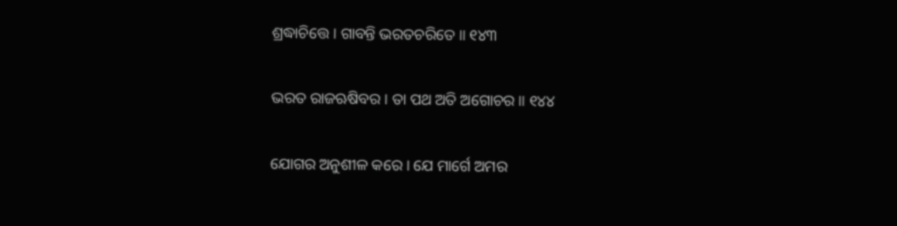ଶ୍ରଦ୍ଧାଚିତ୍ତେ । ଗାବନ୍ତି ଭରତଚରିତେ ॥ ୧୪୩

ଭରତ ରାଜଋଷିବର । ତା ପଥ ଅତି ଅଗୋଚର ॥ ୧୪୪

ଯୋଗର ଅନୁଶୀଳ କରେ । ଯେ ମାର୍ଗେ ଅମର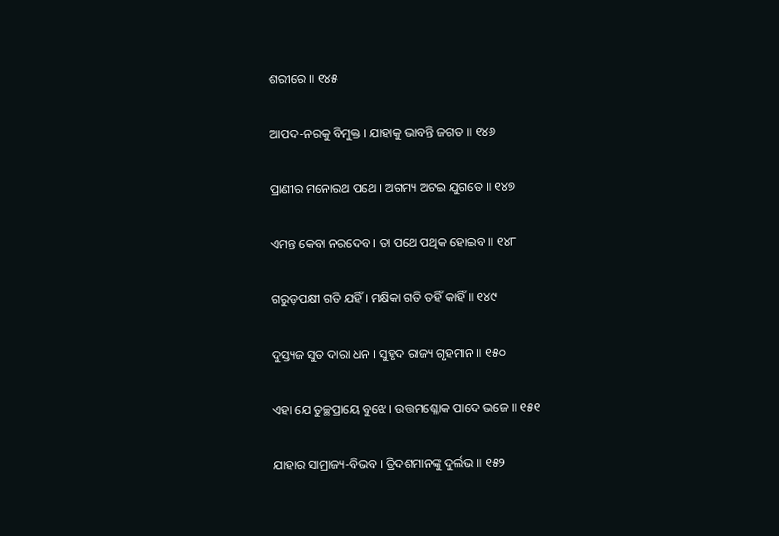ଶରୀରେ ॥ ୧୪୫

ଆପଦ-ନରକୁ ବିମୁକ୍ତ । ଯାହାକୁ ଭାବନ୍ତି ଜଗତ ॥ ୧୪୬

ପ୍ରାଣୀର ମନୋରଥ ପଥେ । ଅଗମ୍ୟ ଅଟଇ ଯୁଗତେ ॥ ୧୪୭

ଏମନ୍ତ କେବା ନରଦେବ । ତା ପଥେ ପଥିକ ହୋଇବ ॥ ୧୪୮

ଗରୁଡ଼ପକ୍ଷୀ ଗତି ଯହିଁ । ମକ୍ଷିକା ଗତି ତହିଁ କାହିଁ ॥ ୧୪୯

ଦୁସ୍ତ୍ୟଜ ସୁତ ଦାରା ଧନ । ସୁହୃଦ ରାଜ୍ୟ ଗୃହମାନ ॥ ୧୫୦

ଏହା ଯେ ତୁଚ୍ଛପ୍ରାୟେ ବୁଝେ । ଉତ୍ତମଶ୍ଳୋକ ପାଦେ ଭଜେ ॥ ୧୫୧

ଯାହାର ସାମ୍ରାଜ୍ୟ-ବିଭବ । ତ୍ରିଦଶମାନଙ୍କୁ ଦୁର୍ଲଭ ॥ ୧୫୨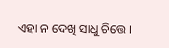ଏହା ନ ଦେଖି ସାଧୁ ଚିତ୍ତେ ।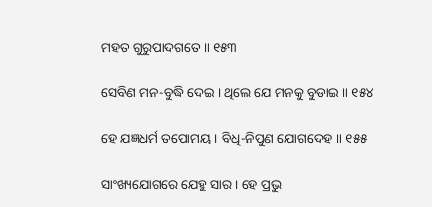ମହତ ଗୁରୁପାଦଗତେ ॥ ୧୫୩

ସେବିଣ ମନ-ବୁଦ୍ଧି ଦେଇ । ଥିଲେ ଯେ ମନକୁ ବୁଡାଇ ॥ ୧୫୪

ହେ ଯଜ୍ଞଧର୍ମ ତପୋମୟ । ବିଧି-ନିପୁଣ ଯୋଗଦେହ ॥ ୧୫୫

ସାଂଖ୍ୟଯୋଗରେ ଯେହୁ ସାର । ହେ ପ୍ରଭୁ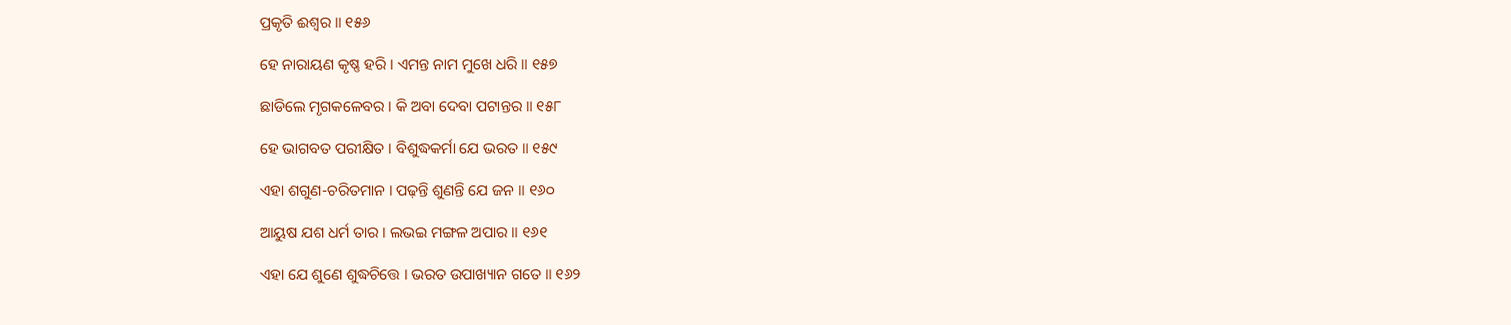ପ୍ରକୃତି ଈଶ୍ୱର ॥ ୧୫୬

ହେ ନାରାୟଣ କୃଷ୍ଣ ହରି । ଏମନ୍ତ ନାମ ମୁଖେ ଧରି ॥ ୧୫୭

ଛାଡିଲେ ମୃଗକଳେବର । କି ଅବା ଦେବା ପଟାନ୍ତର ॥ ୧୫୮

ହେ ଭାଗବତ ପରୀକ୍ଷିତ । ବିଶୁଦ୍ଧକର୍ମା ଯେ ଭରତ ॥ ୧୫୯

ଏହା ଶଗୁଣ-ଚରିତମାନ । ପଢ଼ନ୍ତି ଶୁଣନ୍ତି ଯେ ଜନ ॥ ୧୬୦

ଆୟୁଷ ଯଶ ଧର୍ମ ତାର । ଲଭଇ ମଙ୍ଗଳ ଅପାର ॥ ୧୬୧

ଏହା ଯେ ଶୁଣେ ଶୁଦ୍ଧଚିତ୍ତେ । ଭରତ ଉପାଖ୍ୟାନ ଗତେ ॥ ୧୬୨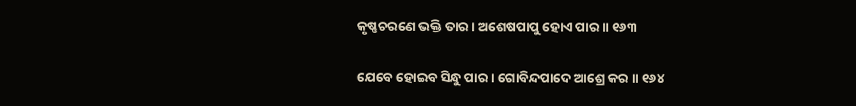କୃଷ୍ଣଚରଣେ ଭକ୍ତି ତାର । ଅଶେଷପାପୁ ହୋଏ ପାର ॥ ୧୬୩

ଯେବେ ହୋଇବ ସିନ୍ଧୁ ପାର । ଗୋବିନ୍ଦପାଦେ ଆଶ୍ରେ କର ॥ ୧୬୪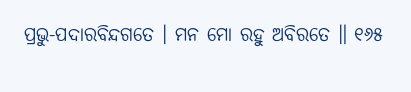ପ୍ରଭୁ-ପଦାରବିନ୍ଦଗତେ । ମନ ମୋ ରହୁ ଅବିରତେ ॥ ୧୬୫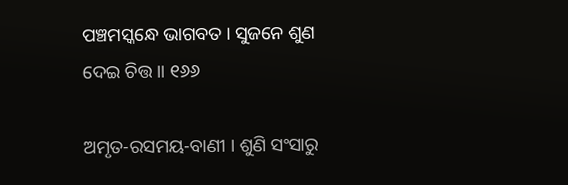ପଞ୍ଚମସ୍କନ୍ଧେ ଭାଗବତ । ସୁଜନେ ଶୁଣ ଦେଇ ଚିତ୍ତ ॥ ୧୬୬

ଅମୃତ-ରସମୟ-ବାଣୀ । ଶୁଣି ସଂସାରୁ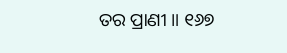ତର ପ୍ରାଣୀ ॥ ୧୬୭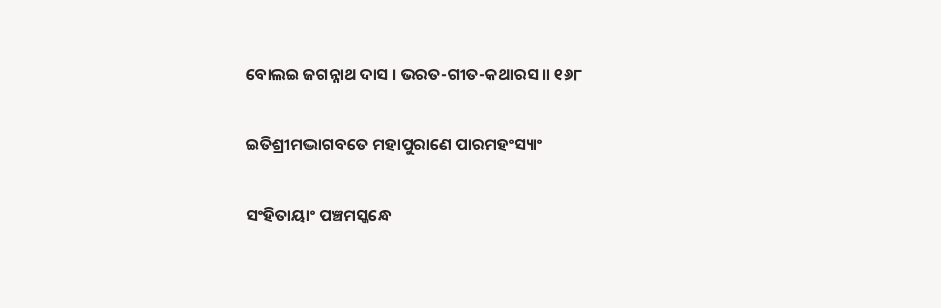ବୋଲଇ ଜଗନ୍ନାଥ ଦାସ । ଭରତ-ଗୀତ-କଥାରସ ॥ ୧୬୮

ଇତିଶ୍ରୀମଦ୍ଭାଗବତେ ମହାପୁରାଣେ ପାରମହଂସ୍ୟାଂ

ସଂହିତାୟାଂ ପଞ୍ଚମସ୍କନ୍ଧେ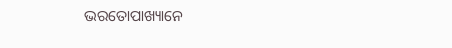ଭରତୋପାଖ୍ୟାନେ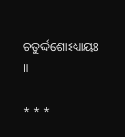ଚତୁର୍ଦ୍ଦଶୋଽଧ୍ୟାୟଃ ॥

* * *